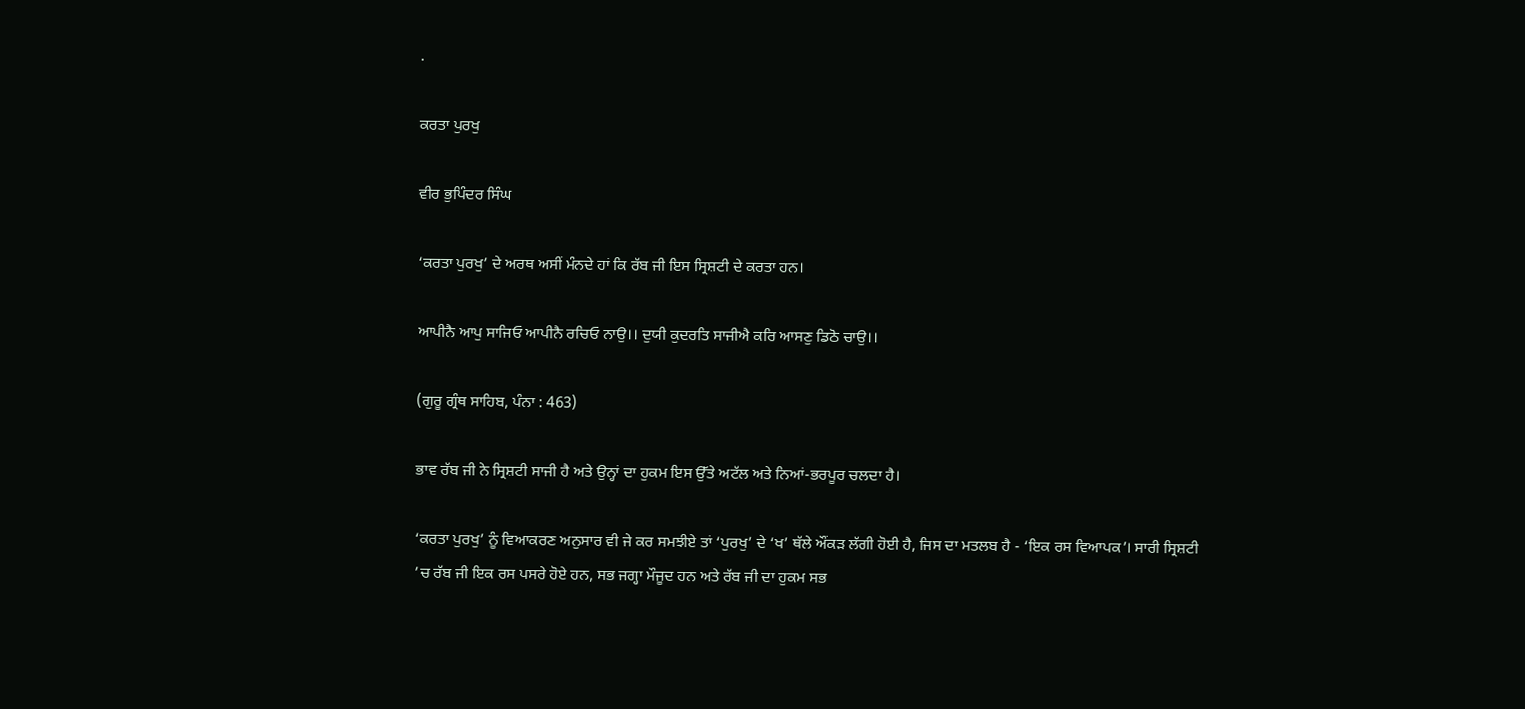.

ਕਰਤਾ ਪੁਰਖੁ

ਵੀਰ ਭੁਪਿੰਦਰ ਸਿੰਘ

‘ਕਰਤਾ ਪੁਰਖੁ’ ਦੇ ਅਰਥ ਅਸੀਂ ਮੰਨਦੇ ਹਾਂ ਕਿ ਰੱਬ ਜੀ ਇਸ ਸ੍ਰਿਸ਼ਟੀ ਦੇ ਕਰਤਾ ਹਨ।

ਆਪੀਨੈ ਆਪੁ ਸਾਜਿਓ ਆਪੀਨੈ ਰਚਿਓ ਨਾਉ।। ਦੁਯੀ ਕੁਦਰਤਿ ਸਾਜੀਐ ਕਰਿ ਆਸਣੁ ਡਿਠੋ ਚਾਉ।।

(ਗੁਰੂ ਗ੍ਰੰਥ ਸਾਹਿਬ, ਪੰਨਾ : 463)

ਭਾਵ ਰੱਬ ਜੀ ਨੇ ਸ੍ਰਿਸ਼ਟੀ ਸਾਜੀ ਹੈ ਅਤੇ ਉਨ੍ਹਾਂ ਦਾ ਹੁਕਮ ਇਸ ਉੱਤੇ ਅਟੱਲ ਅਤੇ ਨਿਆਂ-ਭਰਪੂਰ ਚਲਦਾ ਹੈ।

‘ਕਰਤਾ ਪੁਰਖੁ’ ਨੂੰ ਵਿਆਕਰਣ ਅਨੁਸਾਰ ਵੀ ਜੇ ਕਰ ਸਮਝੀਏ ਤਾਂ ‘ਪੁਰਖੁ’ ਦੇ ‘ਖ’ ਥੱਲੇ ਔਂਕੜ ਲੱਗੀ ਹੋਈ ਹੈ, ਜਿਸ ਦਾ ਮਤਲਬ ਹੈ - ‘ਇਕ ਰਸ ਵਿਆਪਕ’। ਸਾਰੀ ਸ੍ਰਿਸ਼ਟੀ ’ਚ ਰੱਬ ਜੀ ਇਕ ਰਸ ਪਸਰੇ ਹੋਏ ਹਨ, ਸਭ ਜਗ੍ਹਾ ਮੌਜੂਦ ਹਨ ਅਤੇ ਰੱਬ ਜੀ ਦਾ ਹੁਕਮ ਸਭ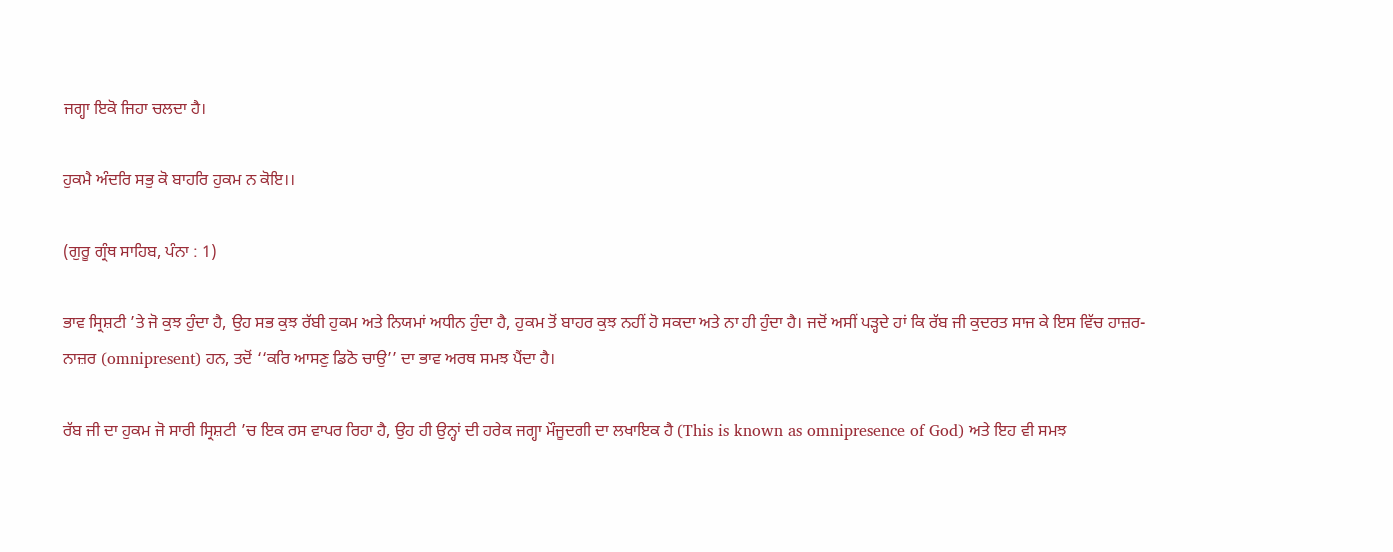ਜਗ੍ਹਾ ਇਕੋ ਜਿਹਾ ਚਲਦਾ ਹੈ।

ਹੁਕਮੈ ਅੰਦਰਿ ਸਭੁ ਕੋ ਬਾਹਰਿ ਹੁਕਮ ਨ ਕੋਇ।।

(ਗੁਰੂ ਗ੍ਰੰਥ ਸਾਹਿਬ, ਪੰਨਾ : 1)

ਭਾਵ ਸ੍ਰਿਸ਼ਟੀ ’ਤੇ ਜੋ ਕੁਝ ਹੁੰਦਾ ਹੈ, ਉਹ ਸਭ ਕੁਝ ਰੱਬੀ ਹੁਕਮ ਅਤੇ ਨਿਯਮਾਂ ਅਧੀਨ ਹੁੰਦਾ ਹੈ, ਹੁਕਮ ਤੋਂ ਬਾਹਰ ਕੁਝ ਨਹੀਂ ਹੋ ਸਕਦਾ ਅਤੇ ਨਾ ਹੀ ਹੁੰਦਾ ਹੈ। ਜਦੋਂ ਅਸੀਂ ਪੜ੍ਹਦੇ ਹਾਂ ਕਿ ਰੱਬ ਜੀ ਕੁਦਰਤ ਸਾਜ ਕੇ ਇਸ ਵਿੱਚ ਹਾਜ਼ਰ-ਨਾਜ਼ਰ (omnipresent) ਹਨ, ਤਦੋਂ ‘‘ਕਰਿ ਆਸਣੁ ਡਿਠੋ ਚਾਉ’’ ਦਾ ਭਾਵ ਅਰਥ ਸਮਝ ਪੈਂਦਾ ਹੈ।

ਰੱਬ ਜੀ ਦਾ ਹੁਕਮ ਜੋ ਸਾਰੀ ਸ੍ਰਿਸ਼ਟੀ ’ਚ ਇਕ ਰਸ ਵਾਪਰ ਰਿਹਾ ਹੈ, ਉਹ ਹੀ ਉਨ੍ਹਾਂ ਦੀ ਹਰੇਕ ਜਗ੍ਹਾ ਮੌਜੂਦਗੀ ਦਾ ਲਖਾਇਕ ਹੈ (This is known as omnipresence of God) ਅਤੇ ਇਹ ਵੀ ਸਮਝ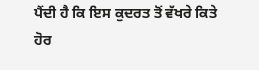ਪੈਂਦੀ ਹੈ ਕਿ ਇਸ ਕੁਦਰਤ ਤੋਂ ਵੱਖਰੇ ਕਿਤੇ ਹੋਰ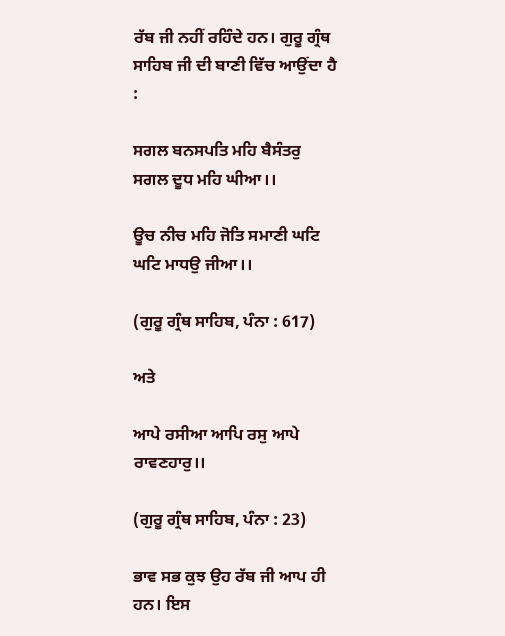ਰੱਬ ਜੀ ਨਹੀਂ ਰਹਿੰਦੇ ਹਨ। ਗੁਰੂ ਗ੍ਰੰਥ ਸਾਹਿਬ ਜੀ ਦੀ ਬਾਣੀ ਵਿੱਚ ਆਉਂਦਾ ਹੈ :

ਸਗਲ ਬਨਸਪਤਿ ਮਹਿ ਬੈਸੰਤਰੁ ਸਗਲ ਦੂਧ ਮਹਿ ਘੀਆ।।

ਊਚ ਨੀਚ ਮਹਿ ਜੋਤਿ ਸਮਾਣੀ ਘਟਿ ਘਟਿ ਮਾਧਉ ਜੀਆ।।

(ਗੁਰੂ ਗ੍ਰੰਥ ਸਾਹਿਬ, ਪੰਨਾ : 617)

ਅਤੇ

ਆਪੇ ਰਸੀਆ ਆਪਿ ਰਸੁ ਆਪੇ ਰਾਵਣਹਾਰੁ।।

(ਗੁਰੂ ਗ੍ਰੰਥ ਸਾਹਿਬ, ਪੰਨਾ : 23)

ਭਾਵ ਸਭ ਕੁਝ ਉਹ ਰੱਬ ਜੀ ਆਪ ਹੀ ਹਨ। ਇਸ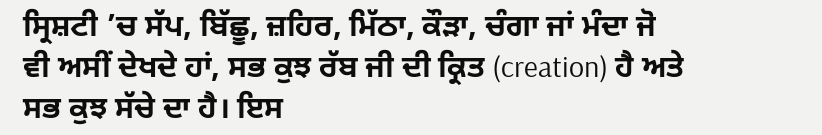ਸ੍ਰਿਸ਼ਟੀ ’ਚ ਸੱਪ, ਬਿੱਛੂ, ਜ਼ਹਿਰ, ਮਿੱਠਾ, ਕੌੜਾ, ਚੰਗਾ ਜਾਂ ਮੰਦਾ ਜੋ ਵੀ ਅਸੀਂ ਦੇਖਦੇ ਹਾਂ, ਸਭ ਕੁਝ ਰੱਬ ਜੀ ਦੀ ਕ੍ਰਿਤ (creation) ਹੈ ਅਤੇ ਸਭ ਕੁਝ ਸੱਚੇ ਦਾ ਹੈ। ਇਸ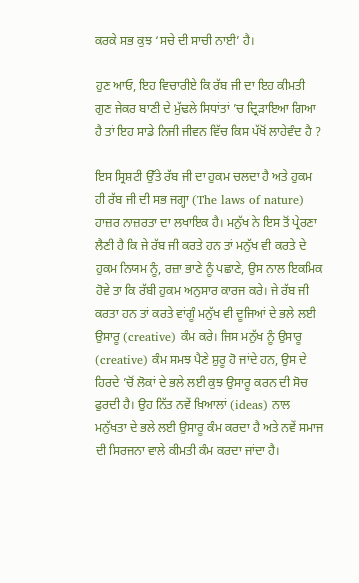ਕਰਕੇ ਸਭ ਕੁਝ ‘ਸਚੇ ਦੀ ਸਾਚੀ ਨਾਈ’ ਹੈ।

ਹੁਣ ਆਓ, ਇਹ ਵਿਚਾਰੀਏ ਕਿ ਰੱਬ ਜੀ ਦਾ ਇਹ ਕੀਮਤੀ ਗੁਣ ਜੇਕਰ ਬਾਣੀ ਦੇ ਮੁੱਢਲੇ ਸਿਧਾਂਤਾਂ ’ਚ ਦ੍ਰਿੜਾਇਆ ਗਿਆ ਹੈ ਤਾਂ ਇਹ ਸਾਡੇ ਨਿਜੀ ਜੀਵਨ ਵਿੱਚ ਕਿਸ ਪੱਖੋਂ ਲਾਹੇਵੰਦ ਹੈ ?

ਇਸ ਸ੍ਰਿਸ਼ਟੀ ਉੱਤੇ ਰੱਬ ਜੀ ਦਾ ਹੁਕਮ ਚਲਦਾ ਹੈ ਅਤੇ ਹੁਕਮ ਹੀ ਰੱਬ ਜੀ ਦੀ ਸਭ ਜਗ੍ਹਾ (The laws of nature) ਹਾਜ਼ਰ ਨਾਜ਼ਰਤਾ ਦਾ ਲਖਾਇਕ ਹੈ। ਮਨੁੱਖ ਨੇ ਇਸ ਤੋਂ ਪ੍ਰੇਰਣਾ ਲੈਣੀ ਹੈ ਕਿ ਜੇ ਰੱਬ ਜੀ ਕਰਤੇ ਹਨ ਤਾਂ ਮਨੁੱਖ ਵੀ ਕਰਤੇ ਦੇ ਹੁਕਮ ਨਿਯਮ ਨੂੰ, ਰਜ਼ਾ ਭਾਣੇ ਨੂੰ ਪਛਾਣੇ, ਉਸ ਨਾਲ ਇਕਮਿਕ ਹੋਵੇ ਤਾ ਕਿ ਰੱਬੀ ਹੁਕਮ ਅਨੁਸਾਰ ਕਾਰਜ ਕਰੇ। ਜੇ ਰੱਬ ਜੀ ਕਰਤਾ ਹਨ ਤਾਂ ਕਰਤੇ ਵਾਂਗੂੰ ਮਨੁੱਖ ਵੀ ਦੂਜਿਆਂ ਦੇ ਭਲੇ ਲਈ ਉਸਾਰੂ (creative) ਕੰਮ ਕਰੇ। ਜਿਸ ਮਨੁੱਖ ਨੂੰ ਉਸਾਰੂ (creative) ਕੰਮ ਸਮਝ ਪੈਣੇ ਸ਼ੁਰੂ ਹੋ ਜਾਂਦੇ ਹਨ, ਉਸ ਦੇ ਹਿਰਦੇ ’ਚੋਂ ਲੋਕਾਂ ਦੇ ਭਲੇ ਲਈ ਕੁਝ ਉਸਾਰੂ ਕਰਨ ਦੀ ਸੋਚ ਫੁਰਦੀ ਹੈ। ਉਹ ਨਿੱਤ ਨਵੇਂ ਖ਼ਿਆਲਾਂ (ideas) ਨਾਲ ਮਨੁੱਖਤਾ ਦੇ ਭਲੇ ਲਈ ਉਸਾਰੂ ਕੰਮ ਕਰਦਾ ਹੈ ਅਤੇ ਨਵੇਂ ਸਮਾਜ ਦੀ ਸਿਰਜਨਾ ਵਾਲੇ ਕੀਮਤੀ ਕੰਮ ਕਰਦਾ ਜਾਂਦਾ ਹੈ।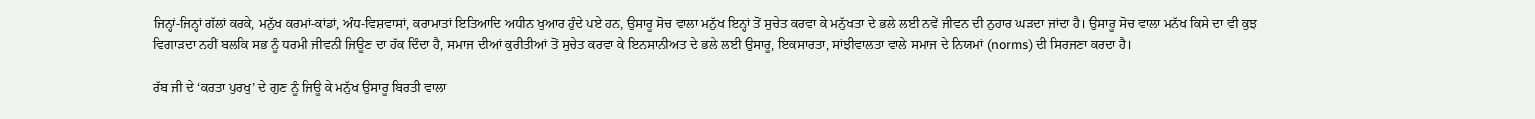ਜਿਨ੍ਹਾਂ-ਜਿਨ੍ਹਾਂ ਗੱਲਾਂ ਕਰਕੇ, ਮਨੁੱਖ ਕਰਮਾਂ-ਕਾਂਡਾਂ, ਅੰਧ-ਵਿਸ਼ਵਾਸਾਂ, ਕਰਾਮਾਤਾਂ ਇਤਿਆਦਿ ਅਧੀਨ ਖੁਆਰ ਹੁੰਦੇ ਪਏ ਹਨ, ਉਸਾਰੂ ਸੋਚ ਵਾਲਾ ਮਨੁੱਖ ਇਨ੍ਹਾਂ ਤੋਂ ਸੁਚੇਤ ਕਰਵਾ ਕੇ ਮਨੁੱਖਤਾ ਦੇ ਭਲੇ ਲਈ ਨਵੇਂ ਜੀਵਨ ਦੀ ਨੁਹਾਰ ਘੜਦਾ ਜਾਂਦਾ ਹੈ। ਉਸਾਰੂ ਸੋਚ ਵਾਲਾ ਮਨੱਖ ਕਿਸੇ ਦਾ ਵੀ ਕੁਝ ਵਿਗਾੜਦਾ ਨਹੀਂ ਬਲਕਿ ਸਭ ਨੂੰ ਧਰਮੀ ਜੀਵਨੀ ਜਿਊਣ ਦਾ ਹੱਕ ਦਿੰਦਾ ਹੈ, ਸਮਾਜ ਦੀਆਂ ਕੁਰੀਤੀਆਂ ਤੋਂ ਸੁਚੇਤ ਕਰਵਾ ਕੇ ਇਨਸਾਨੀਅਤ ਦੇ ਭਲੇ ਲਈ ਉਸਾਰੂ, ਇਕਸਾਰਤਾ, ਸਾਂਝੀਵਾਲਤਾ ਵਾਲੇ ਸਮਾਜ ਦੇ ਨਿਯਮਾਂ (norms) ਦੀ ਸਿਰਜਣਾ ਕਰਦਾ ਹੈ।

ਰੱਬ ਜੀ ਦੇ ‘ਕਰਤਾ ਪੁਰਖੁ’ ਦੇ ਗੁਣ ਨੂੰ ਜਿਊ ਕੇ ਮਨੁੱਖ ਉਸਾਰੂ ਬਿਰਤੀ ਵਾਲਾ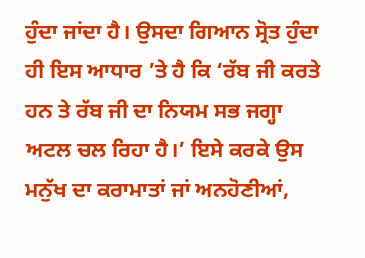ਹੁੰਦਾ ਜਾਂਦਾ ਹੈ। ਉਸਦਾ ਗਿਆਨ ਸ੍ਰੋਤ ਹੁੰਦਾ ਹੀ ਇਸ ਆਧਾਰ ’ਤੇ ਹੈ ਕਿ ‘ਰੱਬ ਜੀ ਕਰਤੇ ਹਨ ਤੇ ਰੱਬ ਜੀ ਦਾ ਨਿਯਮ ਸਭ ਜਗ੍ਹਾ ਅਟਲ ਚਲ ਰਿਹਾ ਹੈ।’ ਇਸੇ ਕਰਕੇ ਉਸ ਮਨੁੱਖ ਦਾ ਕਰਾਮਾਤਾਂ ਜਾਂ ਅਨਹੋਣੀਆਂ,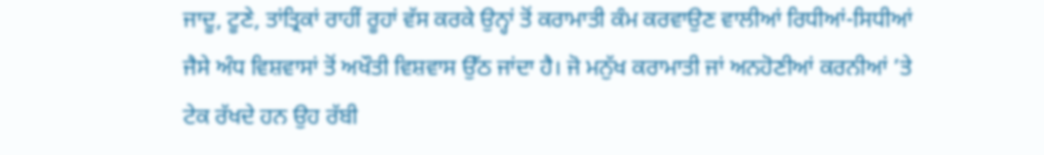ਜਾਦੂ, ਟੂਣੇ, ਤਾਂਤ੍ਰਿਕਾਂ ਰਾਹੀਂ ਰੂਹਾਂ ਵੱਸ ਕਰਕੇ ਉਨ੍ਹਾਂ ਤੋਂ ਕਰਾਮਾਤੀ ਕੰਮ ਕਰਵਾਉਣ ਵਾਲੀਆਂ ਰਿਧੀਆਂ-ਸਿਧੀਆਂ ਜੈਸੇ ਅੰਧ ਵਿਸ਼ਵਾਸਾਂ ਤੋਂ ਅਖੌਤੀ ਵਿਸ਼ਵਾਸ ਉੱਠ ਜਾਂਦਾ ਹੈ। ਜੋ ਮਨੁੱਖ ਕਰਾਮਾਤੀ ਜਾਂ ਅਨਹੋਣੀਆਂ ਕਰਨੀਆਂ ’ਤੇ ਟੇਕ ਰੱਖਦੇ ਹਨ ਉਹ ਰੱਬੀ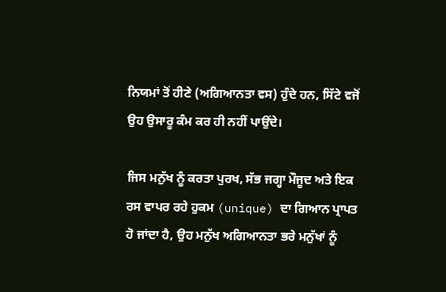ਨਿਯਮਾਂ ਤੋਂ ਹੀਣੇ (ਅਗਿਆਨਤਾ ਵਸ) ਹੁੰਦੇ ਹਨ, ਸਿੱਟੇ ਵਜੋਂ ਉਹ ਉਸਾਰੂ ਕੰਮ ਕਰ ਹੀ ਨਹੀਂ ਪਾਉਂਦੇ।

ਜਿਸ ਮਨੁੱਖ ਨੂੰ ਕਰਤਾ ਪੁਰਖ, ਸੱਭ ਜਗ੍ਹਾ ਮੌਜੂਦ ਅਤੇ ਇਕ ਰਸ ਵਾਪਰ ਰਹੇ ਹੁਕਮ (unique) ਦਾ ਗਿਆਨ ਪ੍ਰਾਪਤ ਹੋ ਜਾਂਦਾ ਹੈ, ਉਹ ਮਨੁੱਖ ਅਗਿਆਨਤਾ ਭਰੇ ਮਨੁੱਖਾਂ ਨੂੰ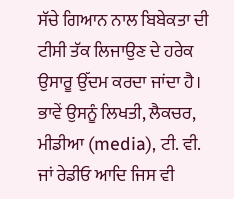ਸੱਚੇ ਗਿਆਨ ਨਾਲ ਬਿਬੇਕਤਾ ਦੀ ਟੀਸੀ ਤੱਕ ਲਿਜਾਉਣ ਦੇ ਹਰੇਕ ਉਸਾਰੂ ਉੱਦਮ ਕਰਦਾ ਜਾਂਦਾ ਹੈ। ਭਾਵੇਂ ਉਸਨੂੰ ਲਿਖਤੀ, ਲੈਕਚਰ, ਮੀਡੀਆ (media), ਟੀ. ਵੀ. ਜਾਂ ਰੇਡੀਓ ਆਦਿ ਜਿਸ ਵੀ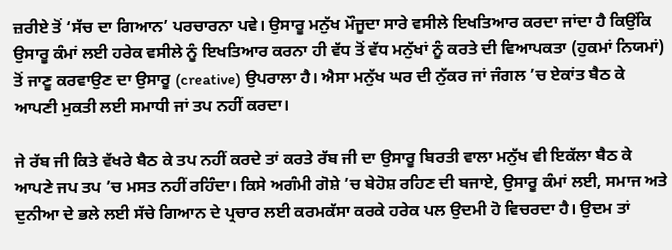ਜ਼ਰੀਏ ਤੋਂ ‘ਸੱਚ ਦਾ ਗਿਆਨ’ ਪਰਚਾਰਨਾ ਪਵੇ। ਉਸਾਰੂ ਮਨੁੱਖ ਮੌਜੂਦਾ ਸਾਰੇ ਵਸੀਲੇ ਇਖਤਿਆਰ ਕਰਦਾ ਜਾਂਦਾ ਹੈ ਕਿਉਂਕਿ ਉਸਾਰੂ ਕੰਮਾਂ ਲਈ ਹਰੇਕ ਵਸੀਲੇ ਨੂੰ ਇਖਤਿਆਰ ਕਰਨਾ ਹੀ ਵੱਧ ਤੋਂ ਵੱਧ ਮਨੁੱਖਾਂ ਨੂੰ ਕਰਤੇ ਦੀ ਵਿਆਪਕਤਾ (ਹੁਕਮਾਂ ਨਿਯਮਾਂ) ਤੋਂ ਜਾਣੂ ਕਰਵਾਉਣ ਦਾ ਉਸਾਰੂ (creative) ਉਪਰਾਲਾ ਹੈ। ਐਸਾ ਮਨੁੱਖ ਘਰ ਦੀ ਨੁੱਕਰ ਜਾਂ ਜੰਗਲ ’ਚ ਏਕਾਂਤ ਬੈਠ ਕੇ ਆਪਣੀ ਮੁਕਤੀ ਲਈ ਸਮਾਧੀ ਜਾਂ ਤਪ ਨਹੀਂ ਕਰਦਾ।

ਜੇ ਰੱਬ ਜੀ ਕਿਤੇ ਵੱਖਰੇ ਬੈਠ ਕੇ ਤਪ ਨਹੀਂ ਕਰਦੇ ਤਾਂ ਕਰਤੇ ਰੱਬ ਜੀ ਦਾ ਉਸਾਰੂ ਬਿਰਤੀ ਵਾਲਾ ਮਨੁੱਖ ਵੀ ਇਕੱਲਾ ਬੈਠ ਕੇ ਆਪਣੇ ਜਪ ਤਪ ’ਚ ਮਸਤ ਨਹੀਂ ਰਹਿੰਦਾ। ਕਿਸੇ ਅਗੰਮੀ ਗੋਸ਼ੇ ’ਚ ਬੇਹੋਸ਼ ਰਹਿਣ ਦੀ ਬਜਾਏ, ਉਸਾਰੂ ਕੰਮਾਂ ਲਈ, ਸਮਾਜ ਅਤੇ ਦੁਨੀਆ ਦੇ ਭਲੇ ਲਈ ਸੱਚੇ ਗਿਆਨ ਦੇ ਪ੍ਰਚਾਰ ਲਈ ਕਰਮਕੱਸਾ ਕਰਕੇ ਹਰੇਕ ਪਲ ਉਦਮੀ ਹੋ ਵਿਚਰਦਾ ਹੈ। ਉਦਮ ਤਾਂ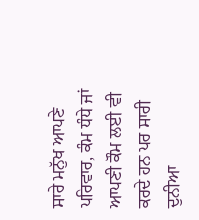ਸਾਰੇ ਮਨੁੱਖ ਆਪਣੇ ਪਰਿਵਾਰ, ਕੰਮ ਧੰਧੇ ਜਾਂ ਆਪਣੀ ਕੌਮ ਲਈ ਵੀ ਕਰਦੇ ਹਨ ਪਰ ਸਾਰੀ ਦੁਨੀਆ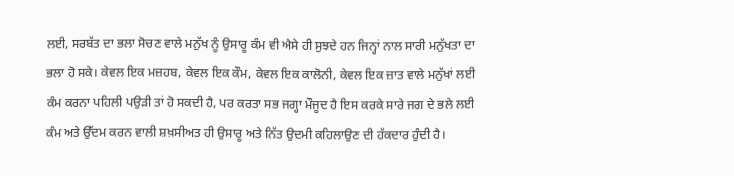ਲਈ, ਸਰਬੱਤ ਦਾ ਭਲਾ ਸੋਚਣ ਵਾਲੇ ਮਨੁੱਖ ਨੂੰ ਉਸਾਰੂ ਕੰਮ ਵੀ ਐਸੇ ਹੀ ਸੁਝਦੇ ਹਨ ਜਿਨ੍ਹਾਂ ਨਾਲ ਸਾਰੀ ਮਨੁੱਖਤਾ ਦਾ ਭਲਾ ਹੋ ਸਕੇ। ਕੇਵਲ ਇਕ ਮਜ਼ਹਬ, ਕੇਵਲ ਇਕ ਕੌਮ, ਕੇਵਲ ਇਕ ਕਾਲੋਨੀ, ਕੇਵਲ ਇਕ ਜ਼ਾਤ ਵਾਲੇ ਮਨੁੱਖਾਂ ਲਈ ਕੰਮ ਕਰਨਾ ਪਹਿਲੀ ਪਉੜੀ ਤਾਂ ਹੋ ਸਕਦੀ ਹੈ, ਪਰ ਕਰਤਾ ਸਭ ਜਗ੍ਹਾ ਮੌਜੂਦ ਹੈ ਇਸ ਕਰਕੇ ਸਾਰੇ ਜਗ ਦੇ ਭਲੇ ਲਈ ਕੰਮ ਅਤੇ ਉੱਦਮ ਕਰਨ ਵਾਲੀ ਸ਼ਖ਼ਸੀਅਤ ਹੀ ਉਸਾਰੂ ਅਤੇ ਨਿੱਤ ਉਦਮੀ ਕਹਿਲਾਉਣ ਦੀ ਹੱਕਦਾਰ ਹੁੰਦੀ ਹੈ।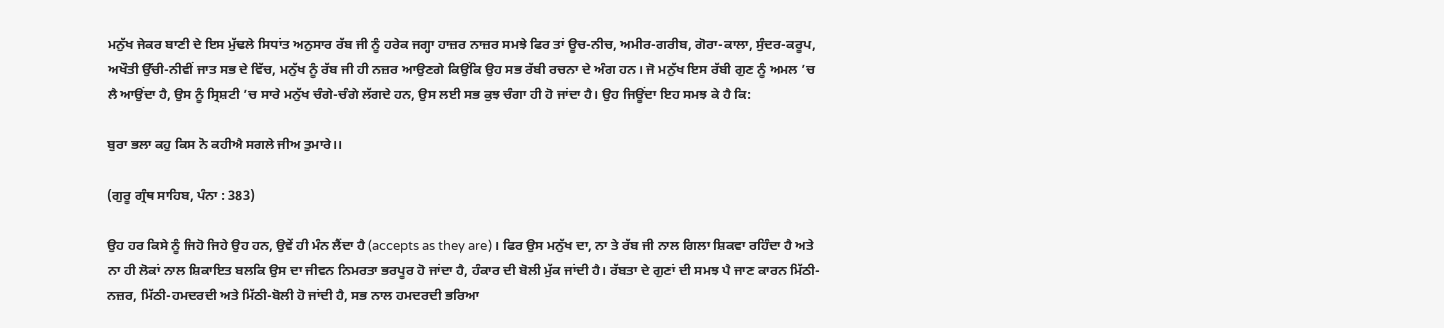ਮਨੁੱਖ ਜੇਕਰ ਬਾਣੀ ਦੇ ਇਸ ਮੁੱਢਲੇ ਸਿਧਾਂਤ ਅਨੁਸਾਰ ਰੱਬ ਜੀ ਨੂੰ ਹਰੇਕ ਜਗ੍ਹਾ ਹਾਜ਼ਰ ਨਾਜ਼ਰ ਸਮਝੇ ਫਿਰ ਤਾਂ ਊਚ-ਨੀਚ, ਅਮੀਰ-ਗਰੀਬ, ਗੋਰਾ-ਕਾਲਾ, ਸੁੰਦਰ-ਕਰੂਪ, ਅਖੌਤੀ ਉੱਚੀ-ਨੀਵੀਂ ਜਾਤ ਸਭ ਦੇ ਵਿੱਚ, ਮਨੁੱਖ ਨੂੰ ਰੱਬ ਜੀ ਹੀ ਨਜ਼ਰ ਆਉਣਗੇ ਕਿਉਂਕਿ ਉਹ ਸਭ ਰੱਬੀ ਰਚਨਾ ਦੇ ਅੰਗ ਹਨ। ਜੋ ਮਨੁੱਖ ਇਸ ਰੱਬੀ ਗੁਣ ਨੂੰ ਅਮਲ ’ਚ ਲੈ ਆਉਂਦਾ ਹੈ, ਉਸ ਨੂੰ ਸ੍ਰਿਸ਼ਟੀ ’ਚ ਸਾਰੇ ਮਨੁੱਖ ਚੰਗੇ-ਚੰਗੇ ਲੱਗਦੇ ਹਨ, ਉਸ ਲਈ ਸਭ ਕੁਝ ਚੰਗਾ ਹੀ ਹੋ ਜਾਂਦਾ ਹੈ। ਉਹ ਜਿਊਂਦਾ ਇਹ ਸਮਝ ਕੇ ਹੈ ਕਿ:

ਬੁਰਾ ਭਲਾ ਕਹੁ ਕਿਸ ਨੋ ਕਹੀਐ ਸਗਲੇ ਜੀਅ ਤੁਮਾਰੇ।।

(ਗੁਰੂ ਗ੍ਰੰਥ ਸਾਹਿਬ, ਪੰਨਾ : 383)

ਉਹ ਹਰ ਕਿਸੇ ਨੂੰ ਜਿਹੋ ਜਿਹੇ ਉਹ ਹਨ, ਉਵੇਂ ਹੀ ਮੰਨ ਲੈਂਦਾ ਹੈ (accepts as they are)। ਫਿਰ ਉਸ ਮਨੁੱਖ ਦਾ, ਨਾ ਤੇ ਰੱਬ ਜੀ ਨਾਲ ਗਿਲਾ ਸ਼ਿਕਵਾ ਰਹਿੰਦਾ ਹੈ ਅਤੇ ਨਾ ਹੀ ਲੋਕਾਂ ਨਾਲ ਸ਼ਿਕਾਇਤ ਬਲਕਿ ਉਸ ਦਾ ਜੀਵਨ ਨਿਮਰਤਾ ਭਰਪੂਰ ਹੋ ਜਾਂਦਾ ਹੈ, ਹੰਕਾਰ ਦੀ ਬੋਲੀ ਮੁੱਕ ਜਾਂਦੀ ਹੈ। ਰੱਬਤਾ ਦੇ ਗੁਣਾਂ ਦੀ ਸਮਝ ਪੈ ਜਾਣ ਕਾਰਨ ਮਿੱਠੀ-ਨਜ਼ਰ, ਮਿੱਠੀ-ਹਮਦਰਦੀ ਅਤੇ ਮਿੱਠੀ-ਬੋਲੀ ਹੋ ਜਾਂਦੀ ਹੈ, ਸਭ ਨਾਲ ਹਮਦਰਦੀ ਭਰਿਆ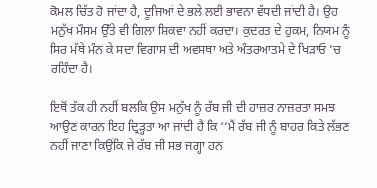ਕੋਮਲ ਚਿੱਤ ਹੋ ਜਾਂਦਾ ਹੈ, ਦੂਜਿਆਂ ਦੇ ਭਲੇ ਲਈ ਭਾਵਨਾ ਵੱਧਦੀ ਜਾਂਦੀ ਹੈ। ਉਹ ਮਨੁੱਖ ਮੌਸਮ ਉੱਤੇ ਵੀ ਗਿਲਾ ਸ਼ਿਕਵਾ ਨਹੀਂ ਕਰਦਾ। ਕੁਦਰਤ ਦੇ ਹੁਕਮ, ਨਿਯਮ ਨੂੰ ਸਿਰ ਮੱਥੇ ਮੰਨ ਕੇ ਸਦਾ ਵਿਗਾਸ ਦੀ ਅਵਸਥਾ ਅਤੇ ਅੰਤਰਆਤਮੇ ਦੇ ਖਿੜਾਓ ’ਚ ਰਹਿੰਦਾ ਹੈ।

ਇਥੋਂ ਤੱਕ ਹੀ ਨਹੀਂ ਬਲਕਿ ਉਸ ਮਨੁੱਖ ਨੂੰ ਰੱਬ ਜੀ ਦੀ ਹਾਜ਼ਰ ਨਾਜ਼ਰਤਾ ਸਮਝ ਆਉਣ ਕਾਰਨ ਇਹ ਦ੍ਰਿੜ੍ਹਤਾ ਆ ਜਾਂਦੀ ਹੈ ਕਿ ‘‘ਮੈਂ ਰੱਬ ਜੀ ਨੂੰ ਬਾਹਰ ਕਿਤੇ ਲੱਭਣ ਨਹੀਂ ਜਾਣਾ ਕਿਉਂਕਿ ਜੇ ਰੱਬ ਜੀ ਸਭ ਜਗ੍ਹਾ ਹਨ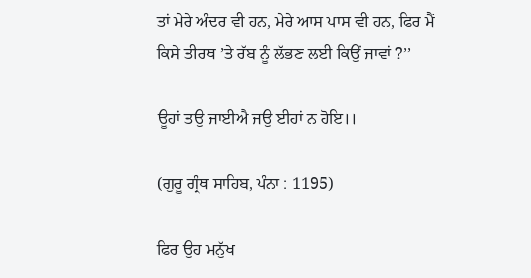ਤਾਂ ਮੇਰੇ ਅੰਦਰ ਵੀ ਹਨ, ਮੇਰੇ ਆਸ ਪਾਸ ਵੀ ਹਨ, ਫਿਰ ਮੈਂ ਕਿਸੇ ਤੀਰਥ ’ਤੇ ਰੱਬ ਨੂੰ ਲੱਭਣ ਲਈ ਕਿਉਂ ਜਾਵਾਂ ?’’

ਊਹਾਂ ਤਉ ਜਾਈਐ ਜਉ ਈਹਾਂ ਨ ਹੋਇ।।

(ਗੁਰੂ ਗ੍ਰੰਥ ਸਾਹਿਬ, ਪੰਨਾ : 1195)

ਫਿਰ ਉਹ ਮਨੁੱਖ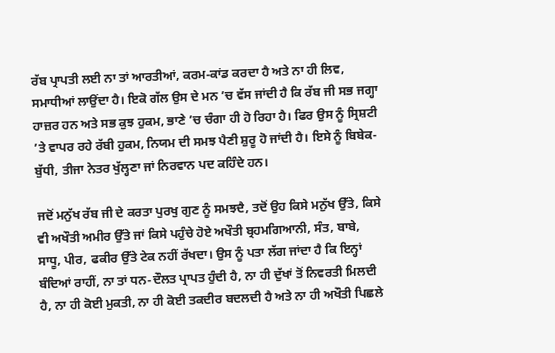ਰੱਬ ਪ੍ਰਾਪਤੀ ਲਈ ਨਾ ਤਾਂ ਆਰਤੀਆਂ, ਕਰਮ-ਕਾਂਡ ਕਰਦਾ ਹੈ ਅਤੇ ਨਾ ਹੀ ਲਿਵ, ਸਮਾਧੀਆਂ ਲਾਉਂਦਾ ਹੈ। ਇਕੋ ਗੱਲ ਉਸ ਦੇ ਮਨ ’ਚ ਵੱਸ ਜਾਂਦੀ ਹੈ ਕਿ ਰੱਬ ਜੀ ਸਭ ਜਗ੍ਹਾ ਹਾਜ਼ਰ ਹਨ ਅਤੇ ਸਭ ਕੁਝ ਹੁਕਮ, ਭਾਣੇ ’ਚ ਚੰਗਾ ਹੀ ਹੋ ਰਿਹਾ ਹੈ। ਫਿਰ ਉਸ ਨੂੰ ਸ੍ਰਿਸ਼ਟੀ ’ਤੇ ਵਾਪਰ ਰਹੇ ਰੱਬੀ ਹੁਕਮ, ਨਿਯਮ ਦੀ ਸਮਝ ਪੈਣੀ ਸ਼ੁਰੂ ਹੋ ਜਾਂਦੀ ਹੈ। ਇਸੇ ਨੂੰ ਬਿਬੇਕ-ਬੁੱਧੀ, ਤੀਜਾ ਨੇਤਰ ਖੁੱਲ੍ਹਣਾ ਜਾਂ ਨਿਰਵਾਨ ਪਦ ਕਹਿੰਦੇ ਹਨ।

ਜਦੋਂ ਮਨੁੱਖ ਰੱਬ ਜੀ ਦੇ ਕਰਤਾ ਪੁਰਖੁ ਗੁਣ ਨੂੰ ਸਮਝਦੈ, ਤਦੋਂ ਉਹ ਕਿਸੇ ਮਨੁੱਖ ਉੱਤੇ, ਕਿਸੇ ਵੀ ਅਖੌਤੀ ਅਮੀਰ ਉੱਤੇ ਜਾਂ ਕਿਸੇ ਪਹੁੰਚੇ ਹੋਏ ਅਖੌਤੀ ਬ੍ਰਹਮਗਿਆਨੀ, ਸੰਤ, ਬਾਬੇ, ਸਾਧੂ, ਪੀਰ, ਫਕੀਰ ਉੱਤੇ ਟੇਕ ਨਹੀਂ ਰੱਖਦਾ। ਉਸ ਨੂੰ ਪਤਾ ਲੱਗ ਜਾਂਦਾ ਹੈ ਕਿ ਇਨ੍ਹਾਂ ਬੰਦਿਆਂ ਰਾਹੀਂ, ਨਾ ਤਾਂ ਧਨ-ਦੌਲਤ ਪ੍ਰਾਪਤ ਹੁੰਦੀ ਹੈ, ਨਾ ਹੀ ਦੁੱਖਾਂ ਤੋਂ ਨਿਵਰਤੀ ਮਿਲਦੀ ਹੈ, ਨਾ ਹੀ ਕੋਈ ਮੁਕਤੀ, ਨਾ ਹੀ ਕੋਈ ਤਕਦੀਰ ਬਦਲਦੀ ਹੈ ਅਤੇ ਨਾ ਹੀ ਅਖੌਤੀ ਪਿਛਲੇ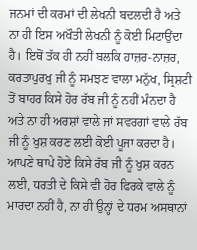ਜਨਮਾਂ ਦੀ ਕਰਮਾਂ ਦੀ ਲੇਖਨੀ ਬਦਲਦੀ ਹੈ ਅਤੇ ਨਾ ਹੀ ਇਸ ਅਖੌਤੀ ਲੇਖਨੀ ਨੂੰ ਕੋਈ ਮਿਟਾਉਂਦਾ ਹੈ। ਇਥੋਂ ਤੱਕ ਹੀ ਨਹੀਂ ਬਲਕਿ ਹਾਜ਼ਰ-ਨਾਜ਼ਰ, ਕਰਤਾਪੁਰਖੁ ਜੀ ਨੂੰ ਸਮਝਣ ਵਾਲਾ ਮਨੁੱਖ, ਸ੍ਰਿਸ਼ਟੀ ਤੋਂ ਬਾਹਰ ਕਿਸੇ ਹੋਰ ਰੱਬ ਜੀ ਨੂੰ ਨਹੀਂ ਮੰਨਦਾ ਹੈ ਅਤੇ ਨਾ ਹੀ ਅਰਸ਼ਾਂ ਵਾਲੇ ਜਾਂ ਸਵਰਗਾਂ ਵਾਲੇ ਰੱਬ ਜੀ ਨੂੰ ਖੁਸ਼ ਕਰਣ ਲਈ ਕੋਈ ਪੂਜਾ ਕਰਦਾ ਹੈ। ਆਪਣੇ ਥਾਪੇ ਹੋਏ ਕਿਸੇ ਰੱਬ ਜੀ ਨੂੰ ਖੁਸ਼ ਕਰਨ ਲਈ, ਧਰਤੀ ਦੇ ਕਿਸੇ ਵੀ ਹੋਰ ਫਿਰਕੇ ਵਾਲੇ ਨੂੰ ਮਾਰਦਾ ਨਹੀਂ ਹੈ, ਨਾ ਹੀ ਉਨ੍ਹਾਂ ਦੇ ਧਰਮ ਅਸਥਾਨਾਂ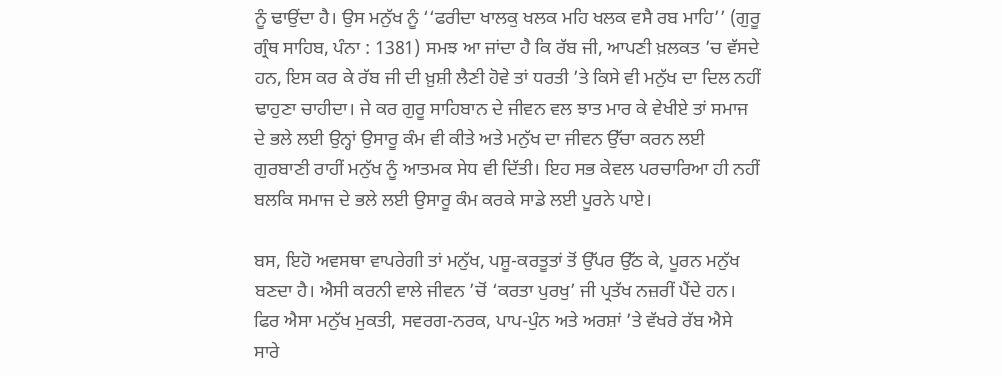ਨੂੰ ਢਾਉਂਦਾ ਹੈ। ਉਸ ਮਨੁੱਖ ਨੂੰ ‘‘ਫਰੀਦਾ ਖਾਲਕੁ ਖਲਕ ਮਹਿ ਖਲਕ ਵਸੈ ਰਬ ਮਾਹਿ’’ (ਗੁਰੂ ਗ੍ਰੰਥ ਸਾਹਿਬ, ਪੰਨਾ : 1381) ਸਮਝ ਆ ਜਾਂਦਾ ਹੈ ਕਿ ਰੱਬ ਜੀ, ਆਪਣੀ ਖ਼ਲਕਤ ’ਚ ਵੱਸਦੇ ਹਨ, ਇਸ ਕਰ ਕੇ ਰੱਬ ਜੀ ਦੀ ਖ਼ੁਸ਼ੀ ਲੈਣੀ ਹੋਵੇ ਤਾਂ ਧਰਤੀ ’ਤੇ ਕਿਸੇ ਵੀ ਮਨੁੱਖ ਦਾ ਦਿਲ ਨਹੀਂ ਢਾਹੁਣਾ ਚਾਹੀਦਾ। ਜੇ ਕਰ ਗੁਰੂ ਸਾਹਿਬਾਨ ਦੇ ਜੀਵਨ ਵਲ ਝਾਤ ਮਾਰ ਕੇ ਵੇਖੀਏ ਤਾਂ ਸਮਾਜ ਦੇ ਭਲੇ ਲਈ ਉਨ੍ਹਾਂ ਉਸਾਰੂ ਕੰਮ ਵੀ ਕੀਤੇ ਅਤੇ ਮਨੁੱਖ ਦਾ ਜੀਵਨ ਉੱਚਾ ਕਰਨ ਲਈ ਗੁਰਬਾਣੀ ਰਾਹੀਂ ਮਨੁੱਖ ਨੂੰ ਆਤਮਕ ਸੇਧ ਵੀ ਦਿੱਤੀ। ਇਹ ਸਭ ਕੇਵਲ ਪਰਚਾਰਿਆ ਹੀ ਨਹੀਂ ਬਲਕਿ ਸਮਾਜ ਦੇ ਭਲੇ ਲਈ ਉਸਾਰੂ ਕੰਮ ਕਰਕੇ ਸਾਡੇ ਲਈ ਪੂਰਨੇ ਪਾਏ।

ਬਸ, ਇਹੋ ਅਵਸਥਾ ਵਾਪਰੇਗੀ ਤਾਂ ਮਨੁੱਖ, ਪਸ਼ੂ-ਕਰਤੂਤਾਂ ਤੋਂ ਉੱਪਰ ਉੱਠ ਕੇ, ਪੂਰਨ ਮਨੁੱਖ ਬਣਦਾ ਹੈ। ਐਸੀ ਕਰਨੀ ਵਾਲੇ ਜੀਵਨ ’ਚੋਂ ‘ਕਰਤਾ ਪੁਰਖੁ’ ਜੀ ਪ੍ਰਤੱਖ ਨਜ਼ਰੀਂ ਪੈਂਦੇ ਹਨ। ਫਿਰ ਐਸਾ ਮਨੁੱਖ ਮੁਕਤੀ, ਸਵਰਗ-ਨਰਕ, ਪਾਪ-ਪੁੰਨ ਅਤੇ ਅਰਸ਼ਾਂ ’ਤੇ ਵੱਖਰੇ ਰੱਬ ਐਸੇ ਸਾਰੇ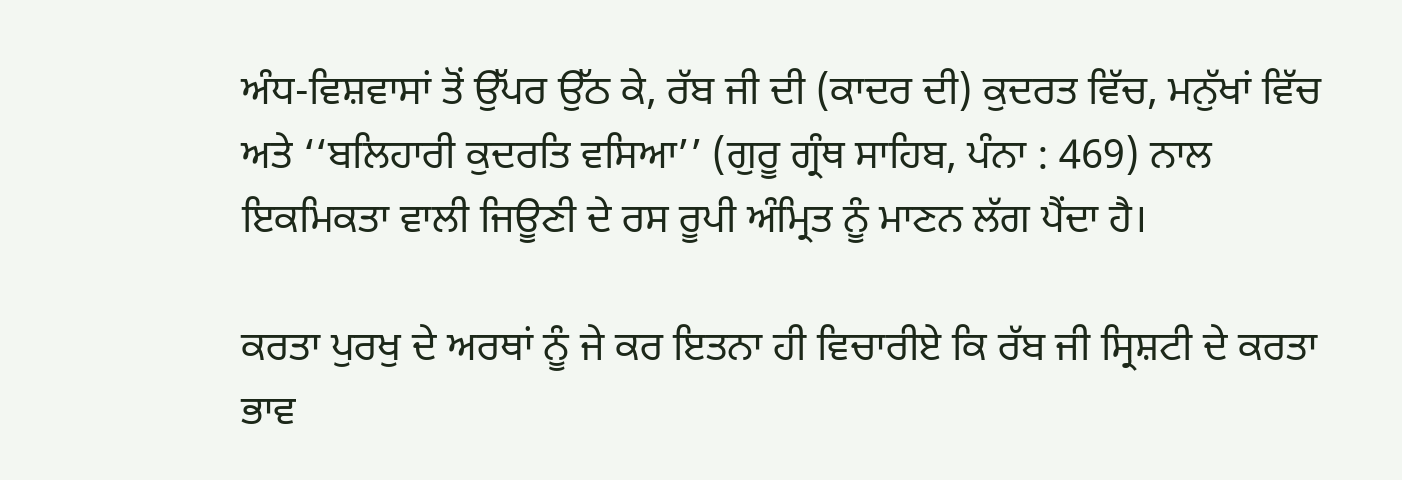ਅੰਧ-ਵਿਸ਼ਵਾਸਾਂ ਤੋਂ ਉੱਪਰ ਉੱਠ ਕੇ, ਰੱਬ ਜੀ ਦੀ (ਕਾਦਰ ਦੀ) ਕੁਦਰਤ ਵਿੱਚ, ਮਨੁੱਖਾਂ ਵਿੱਚ ਅਤੇ ‘‘ਬਲਿਹਾਰੀ ਕੁਦਰਤਿ ਵਸਿਆ’’ (ਗੁਰੂ ਗ੍ਰੰਥ ਸਾਹਿਬ, ਪੰਨਾ : 469) ਨਾਲ ਇਕਮਿਕਤਾ ਵਾਲੀ ਜਿਊਣੀ ਦੇ ਰਸ ਰੂਪੀ ਅੰਮ੍ਰਿਤ ਨੂੰ ਮਾਣਨ ਲੱਗ ਪੈਂਦਾ ਹੈ।

ਕਰਤਾ ਪੁਰਖੁ ਦੇ ਅਰਥਾਂ ਨੂੰ ਜੇ ਕਰ ਇਤਨਾ ਹੀ ਵਿਚਾਰੀਏ ਕਿ ਰੱਬ ਜੀ ਸ੍ਰਿਸ਼ਟੀ ਦੇ ਕਰਤਾ ਭਾਵ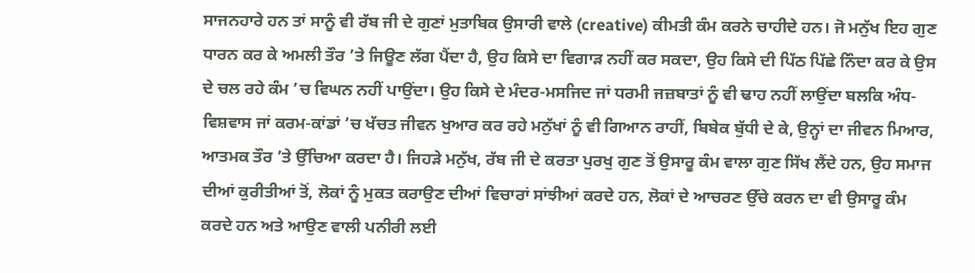ਸਾਜਨਹਾਰੇ ਹਨ ਤਾਂ ਸਾਨੂੰ ਵੀ ਰੱਬ ਜੀ ਦੇ ਗੁਣਾਂ ਮੁਤਾਬਿਕ ਉਸਾਰੀ ਵਾਲੇ (creative) ਕੀਮਤੀ ਕੰਮ ਕਰਨੇ ਚਾਹੀਦੇ ਹਨ। ਜੋ ਮਨੁੱਖ ਇਹ ਗੁਣ ਧਾਰਨ ਕਰ ਕੇ ਅਮਲੀ ਤੌਰ ’ਤੇ ਜਿਊਣ ਲੱਗ ਪੈਂਦਾ ਹੈ, ਉਹ ਕਿਸੇ ਦਾ ਵਿਗਾੜ ਨਹੀਂ ਕਰ ਸਕਦਾ, ਉਹ ਕਿਸੇ ਦੀ ਪਿੱਠ ਪਿੱਛੇ ਨਿੰਦਾ ਕਰ ਕੇ ਉਸ ਦੇ ਚਲ ਰਹੇ ਕੰਮ ’ਚ ਵਿਘਨ ਨਹੀਂ ਪਾਉਂਦਾ। ਉਹ ਕਿਸੇ ਦੇ ਮੰਦਰ-ਮਸਜਿਦ ਜਾਂ ਧਰਮੀ ਜਜ਼ਬਾਤਾਂ ਨੂੰ ਵੀ ਢਾਹ ਨਹੀਂ ਲਾਉਂਦਾ ਬਲਕਿ ਅੰਧ-ਵਿਸ਼ਵਾਸ ਜਾਂ ਕਰਮ-ਕਾਂਡਾਂ ’ਚ ਖੱਚਤ ਜੀਵਨ ਖੁਆਰ ਕਰ ਰਹੇ ਮਨੁੱਖਾਂ ਨੂੰ ਵੀ ਗਿਆਨ ਰਾਹੀਂ, ਬਿਬੇਕ ਬੁੱਧੀ ਦੇ ਕੇ, ਉਨ੍ਹਾਂ ਦਾ ਜੀਵਨ ਮਿਆਰ, ਆਤਮਕ ਤੌਰ ’ਤੇ ਉੱਚਿਆ ਕਰਦਾ ਹੈ। ਜਿਹੜੇ ਮਨੁੱਖ, ਰੱਬ ਜੀ ਦੇ ਕਰਤਾ ਪੁਰਖੁ ਗੁਣ ਤੋਂ ਉਸਾਰੂ ਕੰਮ ਵਾਲਾ ਗੁਣ ਸਿੱਖ ਲੈਂਦੇ ਹਨ, ਉਹ ਸਮਾਜ ਦੀਆਂ ਕੁਰੀਤੀਆਂ ਤੋਂ, ਲੋਕਾਂ ਨੂੰ ਮੁਕਤ ਕਰਾਉਣ ਦੀਆਂ ਵਿਚਾਰਾਂ ਸਾਂਝੀਆਂ ਕਰਦੇ ਹਨ, ਲੋਕਾਂ ਦੇ ਆਚਰਣ ਉੱਚੇ ਕਰਨ ਦਾ ਵੀ ਉਸਾਰੂ ਕੰਮ ਕਰਦੇ ਹਨ ਅਤੇ ਆਉਣ ਵਾਲੀ ਪਨੀਰੀ ਲਈ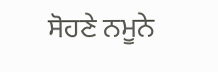ਸੋਹਣੇ ਨਮੂਨੇ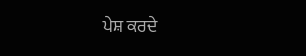ਪੇਸ਼ ਕਰਦੇ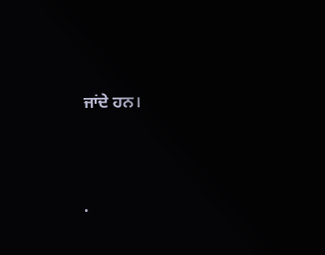ਜਾਂਦੇ ਹਨ।




.